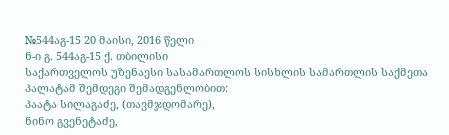№544აგ-15 20 მაისი, 2016 წელი
ნ-ი გ. 544აგ-15 ქ. თბილისი
საქართველოს უზენაესი სასამართლოს სისხლის სამართლის საქმეთა პალატამ შემდეგი შემადგენლობით:
პაატა სილაგაძე, (თავმჯდომარე),
ნინო გვენეტაძე,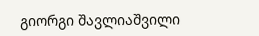გიორგი შავლიაშვილი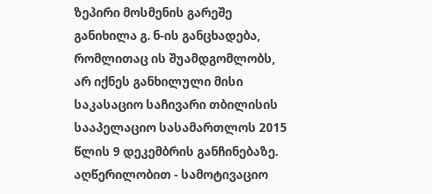ზეპირი მოსმენის გარეშე განიხილა გ. ნ-ის განცხადება, რომლითაც ის შუამდგომლობს, არ იქნეს განხილული მისი საკასაციო საჩივარი თბილისის სააპელაციო სასამართლოს 2015 წლის 9 დეკემბრის განჩინებაზე.
აღწერილობით - სამოტივაციო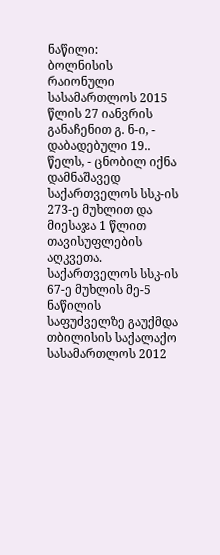ნაწილი:
ბოლნისის რაიონული სასამართლოს 2015 წლის 27 იანვრის განაჩენით გ. ნ-ი, - დაბადებული 19.. წელს, - ცნობილ იქნა დამნაშავედ საქართველოს სსკ-ის 273-ე მუხლით და მიესაჯა 1 წლით თავისუფლების აღკვეთა. საქართველოს სსკ-ის 67-ე მუხლის მე-5 ნაწილის საფუძველზე გაუქმდა თბილისის საქალაქო სასამართლოს 2012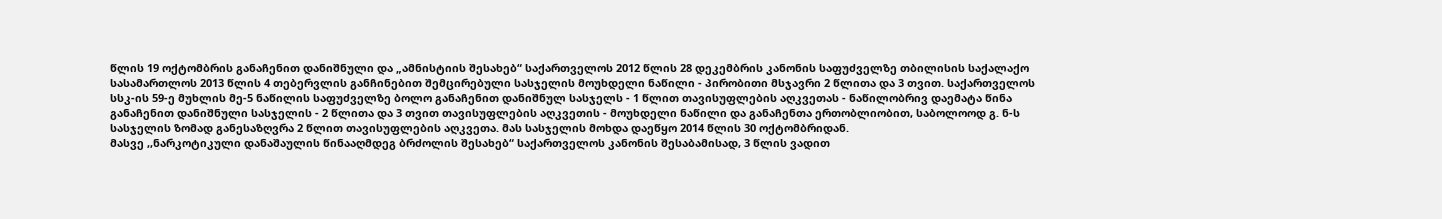წლის 19 ოქტომბრის განაჩენით დანიშნული და „ამნისტიის შესახებ“ საქართველოს 2012 წლის 28 დეკემბრის კანონის საფუძველზე თბილისის საქალაქო სასამართლოს 2013 წლის 4 თებერვლის განჩინებით შემცირებული სასჯელის მოუხდელი ნაწილი - პირობითი მსჯავრი 2 წლითა და 3 თვით. საქართველოს სსკ-ის 59-ე მუხლის მე-5 ნაწილის საფუძველზე ბოლო განაჩენით დანიშნულ სასჯელს - 1 წლით თავისუფლების აღკვეთას - ნაწილობრივ დაემატა წინა განაჩენით დანიშნული სასჯელის - 2 წლითა და 3 თვით თავისუფლების აღკვეთის - მოუხდელი ნაწილი და განაჩენთა ერთობლიობით, საბოლოოდ გ. ნ-ს სასჯელის ზომად განესაზღვრა 2 წლით თავისუფლების აღკვეთა. მას სასჯელის მოხდა დაეწყო 2014 წლის 30 ოქტომბრიდან.
მასვე ,,ნარკოტიკული დანაშაულის წინააღმდეგ ბრძოლის შესახებ“ საქართველოს კანონის შესაბამისად, 3 წლის ვადით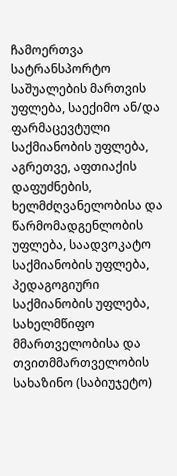ჩამოერთვა სატრანსპორტო საშუალების მართვის უფლება, საექიმო ან/და ფარმაცევტული საქმიანობის უფლება, აგრეთვე, აფთიაქის დაფუძნების, ხელმძღვანელობისა და წარმომადგენლობის უფლება, საადვოკატო საქმიანობის უფლება, პედაგოგიური საქმიანობის უფლება, სახელმწიფო მმართველობისა და თვითმმართველობის სახაზინო (საბიუჯეტო)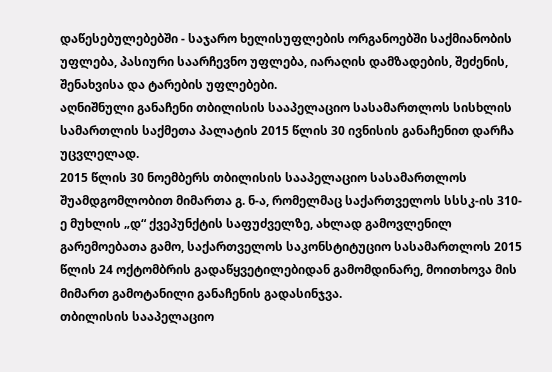დაწესებულებებში - საჯარო ხელისუფლების ორგანოებში საქმიანობის უფლება, პასიური საარჩევნო უფლება, იარაღის დამზადების, შეძენის, შენახვისა და ტარების უფლებები.
აღნიშნული განაჩენი თბილისის სააპელაციო სასამართლოს სისხლის სამართლის საქმეთა პალატის 2015 წლის 30 ივნისის განაჩენით დარჩა უცვლელად.
2015 წლის 30 ნოემბერს თბილისის სააპელაციო სასამართლოს შუამდგომლობით მიმართა გ. ნ-ა, რომელმაც საქართველოს სსსკ-ის 310-ე მუხლის „დ“ ქვეპუნქტის საფუძველზე, ახლად გამოვლენილ გარემოებათა გამო, საქართველოს საკონსტიტუციო სასამართლოს 2015 წლის 24 ოქტომბრის გადაწყვეტილებიდან გამომდინარე, მოითხოვა მის მიმართ გამოტანილი განაჩენის გადასინჯვა.
თბილისის სააპელაციო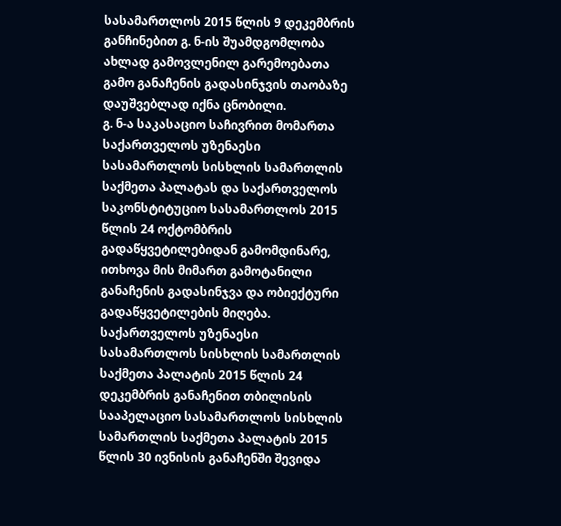სასამართლოს 2015 წლის 9 დეკემბრის განჩინებით გ. ნ-ის შუამდგომლობა ახლად გამოვლენილ გარემოებათა გამო განაჩენის გადასინჯვის თაობაზე დაუშვებლად იქნა ცნობილი.
გ. ნ-ა საკასაციო საჩივრით მომართა საქართველოს უზენაესი სასამართლოს სისხლის სამართლის საქმეთა პალატას და საქართველოს საკონსტიტუციო სასამართლოს 2015 წლის 24 ოქტომბრის გადაწყვეტილებიდან გამომდინარე, ითხოვა მის მიმართ გამოტანილი განაჩენის გადასინჯვა და ობიექტური გადაწყვეტილების მიღება.
საქართველოს უზენაესი სასამართლოს სისხლის სამართლის საქმეთა პალატის 2015 წლის 24 დეკემბრის განაჩენით თბილისის სააპელაციო სასამართლოს სისხლის სამართლის საქმეთა პალატის 2015 წლის 30 ივნისის განაჩენში შევიდა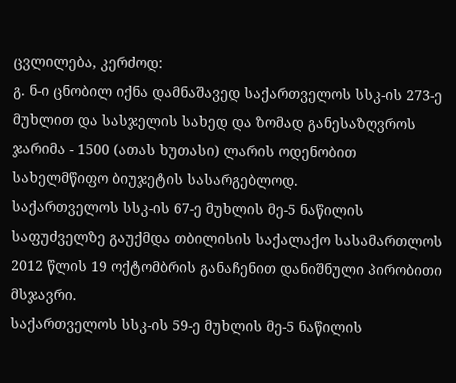ცვლილება, კერძოდ:
გ. ნ-ი ცნობილ იქნა დამნაშავედ საქართველოს სსკ-ის 273-ე მუხლით და სასჯელის სახედ და ზომად განესაზღვროს ჯარიმა - 1500 (ათას ხუთასი) ლარის ოდენობით სახელმწიფო ბიუჯეტის სასარგებლოდ.
საქართველოს სსკ-ის 67-ე მუხლის მე-5 ნაწილის საფუძველზე გაუქმდა თბილისის საქალაქო სასამართლოს 2012 წლის 19 ოქტომბრის განაჩენით დანიშნული პირობითი მსჯავრი.
საქართველოს სსკ-ის 59-ე მუხლის მე-5 ნაწილის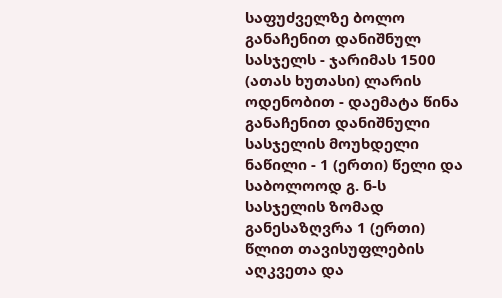საფუძველზე ბოლო განაჩენით დანიშნულ სასჯელს - ჯარიმას 1500 (ათას ხუთასი) ლარის ოდენობით - დაემატა წინა განაჩენით დანიშნული სასჯელის მოუხდელი ნაწილი - 1 (ერთი) წელი და საბოლოოდ გ. ნ-ს სასჯელის ზომად განესაზღვრა 1 (ერთი) წლით თავისუფლების აღკვეთა და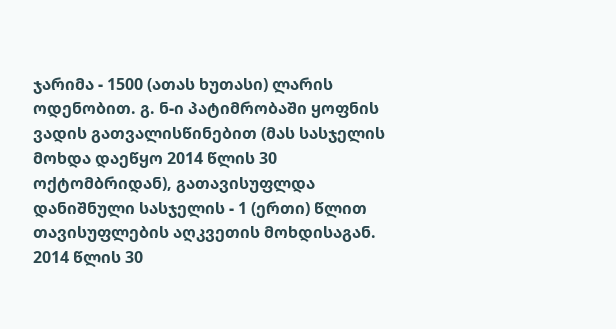ჯარიმა - 1500 (ათას ხუთასი) ლარის ოდენობით. გ. ნ-ი პატიმრობაში ყოფნის ვადის გათვალისწინებით (მას სასჯელის მოხდა დაეწყო 2014 წლის 30 ოქტომბრიდან), გათავისუფლდა დანიშნული სასჯელის - 1 (ერთი) წლით თავისუფლების აღკვეთის მოხდისაგან. 2014 წლის 30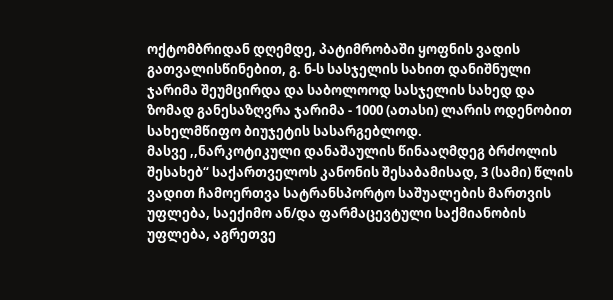ოქტომბრიდან დღემდე, პატიმრობაში ყოფნის ვადის გათვალისწინებით, გ. ნ-ს სასჯელის სახით დანიშნული ჯარიმა შეუმცირდა და საბოლოოდ სასჯელის სახედ და ზომად განესაზღვრა ჯარიმა - 1000 (ათასი) ლარის ოდენობით სახელმწიფო ბიუჯეტის სასარგებლოდ.
მასვე ,,ნარკოტიკული დანაშაულის წინააღმდეგ ბრძოლის შესახებ“ საქართველოს კანონის შესაბამისად, 3 (სამი) წლის ვადით ჩამოერთვა სატრანსპორტო საშუალების მართვის უფლება, საექიმო ან/და ფარმაცევტული საქმიანობის უფლება, აგრეთვე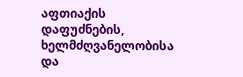აფთიაქის დაფუძნების, ხელმძღვანელობისა და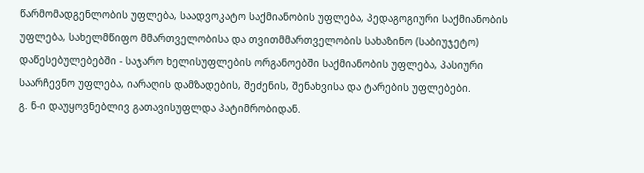წარმომადგენლობის უფლება, საადვოკატო საქმიანობის უფლება, პედაგოგიური საქმიანობის უფლება, სახელმწიფო მმართველობისა და თვითმმართველობის სახაზინო (საბიუჯეტო) დაწესებულებებში - საჯარო ხელისუფლების ორგანოებში საქმიანობის უფლება, პასიური საარჩევნო უფლება, იარაღის დამზადების, შეძენის, შენახვისა და ტარების უფლებები.
გ. ნ-ი დაუყოვნებლივ გათავისუფლდა პატიმრობიდან.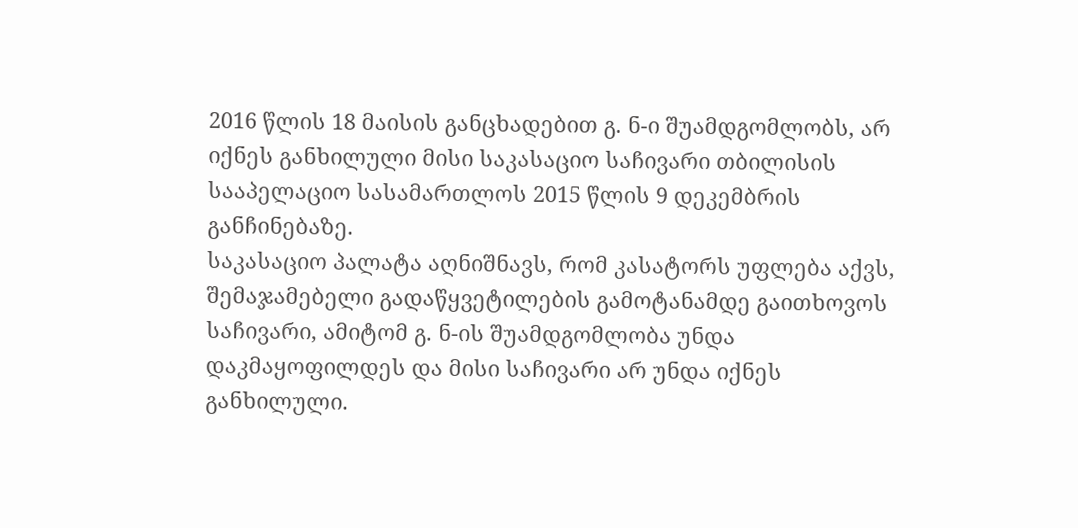2016 წლის 18 მაისის განცხადებით გ. ნ-ი შუამდგომლობს, არ იქნეს განხილული მისი საკასაციო საჩივარი თბილისის სააპელაციო სასამართლოს 2015 წლის 9 დეკემბრის განჩინებაზე.
საკასაციო პალატა აღნიშნავს, რომ კასატორს უფლება აქვს, შემაჯამებელი გადაწყვეტილების გამოტანამდე გაითხოვოს საჩივარი, ამიტომ გ. ნ-ის შუამდგომლობა უნდა დაკმაყოფილდეს და მისი საჩივარი არ უნდა იქნეს განხილული.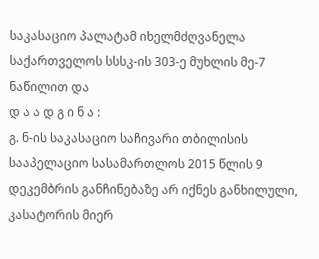საკასაციო პალატამ იხელმძღვანელა საქართველოს სსსკ-ის 303-ე მუხლის მე-7 ნაწილით და
დ ა ა დ გ ი ნ ა :
გ. ნ-ის საკასაციო საჩივარი თბილისის სააპელაციო სასამართლოს 2015 წლის 9 დეკემბრის განჩინებაზე არ იქნეს განხილული, კასატორის მიერ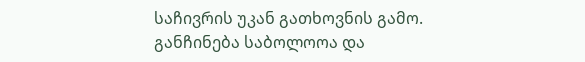საჩივრის უკან გათხოვნის გამო.
განჩინება საბოლოოა და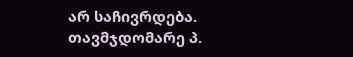არ საჩივრდება.
თავმჯდომარე პ.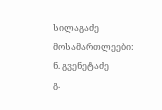სილაგაძე
მოსამართლეები: ნ. გვენეტაძე
გ.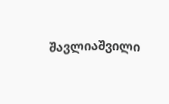შავლიაშვილი